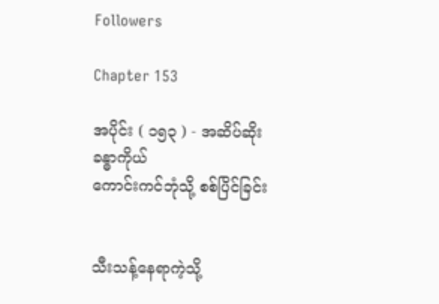Followers

Chapter 153

အပိုင်း ( ၁၅၃ ) - အဆိပ်ဆိုးခန္ဓာကိုယ်
ကောင်းကင်ဘုံသို့ စစ်ပြိင်ခြင်း


သီးသန့်နေရာကဲ့သို့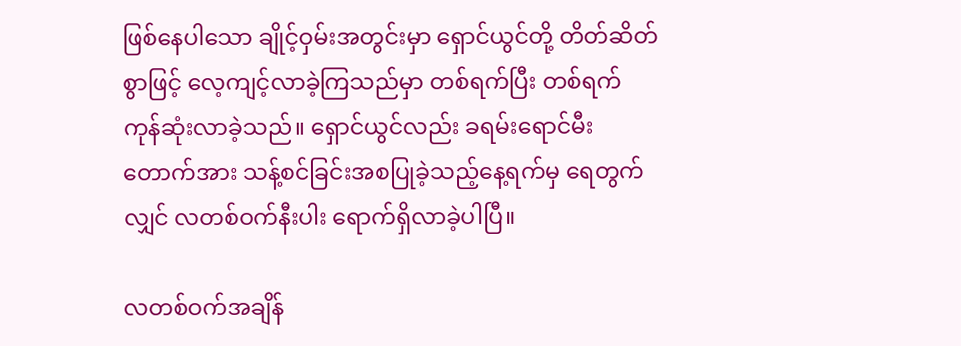ဖြစ်နေပါသော ချိုင့်ဝှမ်းအတွင်းမှာ ရှောင်ယွင်တို့ တိတ်ဆိတ်စွာဖြင့် လေ့ကျင့်လာခဲ့ကြသည်မှာ တစ်ရက်ပြီး တစ်ရက် ကုန်ဆုံးလာခဲ့သည်။ ရှောင်ယွင်လည်း ခရမ်းရောင်မီးတောက်အား သန့်စင်ခြင်းအစပြုခဲ့သည့်နေ့ရက်မှ ရေတွက်လျှင် လတစ်ဝက်နီးပါး ရောက်ရှိလာခဲ့ပါပြီ။

လတစ်ဝက်အချိန်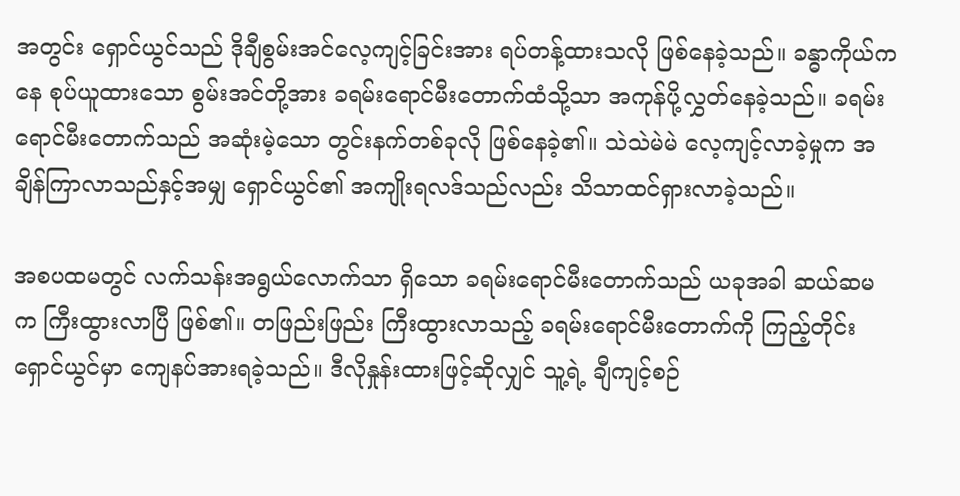အတွင်း ရှောင်ယွင်သည် ဒိုချီစွမ်းအင်လေ့ကျင့်ခြင်းအား ရပ်တန့်ထားသလို ဖြစ်နေခဲ့သည်။ ခန္ဓာကိုယ်ကနေ စုပ်ယူထားသော စွမ်းအင်တို့အား ခရမ်းရောင်မီးတောက်ထံသို့သာ အကုန်ပို့လွှတ်နေခဲ့သည်။ ခရမ်းရောင်မီးတောက်သည် အဆုံးမဲ့သော တွင်းနက်တစ်ခုလို ဖြစ်နေခဲ့၏။ သဲသဲမဲမဲ လေ့ကျင့်လာခဲ့မှုက အချိန်ကြာလာသည်နှင့်အမျှ ရှောင်ယွင်၏ အကျိုးရလဒ်သည်လည်း သိသာထင်ရှားလာခဲ့သည်။

အစပထမတွင် လက်သန်းအရွယ်လောက်သာ ရှိသော ခရမ်းရောင်မီးတောက်သည် ယခုအခါ ဆယ်ဆမက ကြီးထွားလာပြီ ဖြစ်၏။ တဖြည်းဖြည်း ကြီးထွားလာသည့် ခရမ်းရောင်မီးတောက်ကို ကြည့်တိုင်း ရှောင်ယွင်မှာ ကျေနပ်အားရခဲ့သည်။ ဒီလိုနှုန်းထားဖြင့်ဆိုလျှင် သူ့ရဲ့ ချီကျင့်စဉ်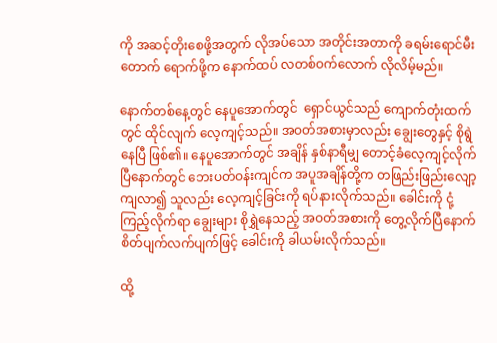ကို အဆင့်တိုးစေဖို့အတွက် လိုအပ်သော အတိုင်းအတာကို ခရမ်းရောင်မီးတောက် ရောက်ဖို့က နောက်ထပ် လတစ်ဝက်လောက် လိုလိမ့်မည်။

နောက်တစ်နေ့တွင် နေပူအောက်တွင်  ရှောင်ယွင်သည် ကျောက်တုံးထက်တွင် ထိုင်လျက် လေ့ကျင့်သည်။ အဝတ်အစားမှာလည်း ချွေးတွေနှင့် စိုရွဲနေပြီ ဖြစ်၏။ နေပူအောက်တွင် အချိန် နှစ်နာရီမျှ တောင့်ခံလေ့ကျင့်လိုက်ပြီနောက်တွင် ဘေးပတ်ဝန်းကျင်က အပူအချိန်တို့က တဖြည်းဖြည်းလျော့ကျလာ၍ သူလည်း လေ့ကျင့်ခြင်းကို ရပ်နားလိုက်သည်။ ခေါင်းကို ငုံ့ကြည့်လိုက်ရာ ချွေးများ စိုရွှဲနေသည့် အဝတ်အစားကို တွေ့လိုက်ပြီနောက် စိတ်ပျက်လက်ပျက်ဖြင့် ခေါင်းကို ခါယမ်းလိုက်သည်။

ထို့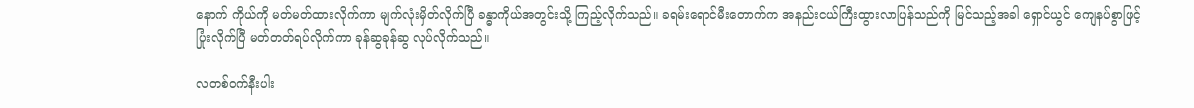နောက် ကိုယ်ကို မတ်မတ်ထားလိုက်ကာ မျက်လုံးမှိတ်လိုက်ပြီ ခန္ဓာကိုယ်အတွင်းသို့ ကြည့်လိုက်သည်။ ခရမ်းရောင်မီးတောက်က အနည်းငယ်ကြီးထွားလာပြန်သည်ကို မြင်သည့်အခါ ရှောင်ယွင် ကျေနပ်စွာဖြင့် ပြုံးလိုက်ပြီ မတ်တတ်ရပ်လိုက်ကာ ခုန်ဆွခုန်ဆွ လုပ်လိုက်သည်။

လတစ်ဝက်နီးပါး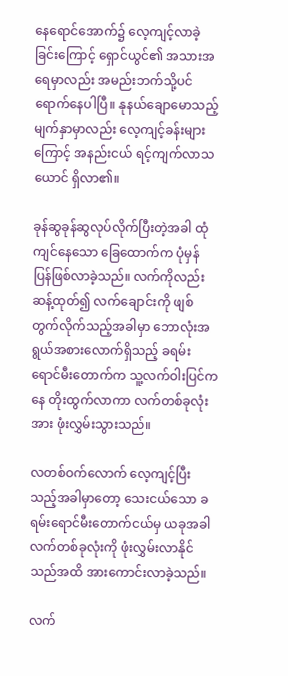နေရောင်အောက်၌ လေ့ကျင့်လာခဲ့ခြင်းကြောင့် ရှောင်ယွင်၏ အသားအရေမှာလည်း အမည်းဘက်သို့ပင် ရောက်နေပါပြီ။ နုနယ်ချောမောသည့် မျက်နှာမှာလည်း လေ့ကျင့်ခန်းများကြောင့် အနည်းငယ် ရင့်ကျက်လာသယောင် ရှိလာ၏။

ခုန်ဆွခုန်ဆွလုပ်လိုက်ပြီးတဲ့အခါ ထုံကျင်နေသော ခြေထောက်က ပုံမှန် ပြန်ဖြစ်လာခဲ့သည်။ လက်ကိုလည်း ဆန့်ထုတ်၍ လက်ချောင်းကို ဖျစ်တွက်လိုက်သည့်အခါမှာ ဘောလုံးအရွယ်အစားလောက်ရှိသည့် ခရမ်းရောင်မီးတောက်က သူ့လက်ဝါးပြင်ကနေ တိုးထွက်လာကာ လက်တစ်ခုလုံးအား ဖုံးလွှမ်းသွားသည်။

လတစ်ဝက်လောက် လေ့ကျင့်ပြီးသည့်အခါမှာတော့ သေးငယ်သော ခရမ်းရောင်မီးတောက်ငယ်မှ ယခုအခါ လက်တစ်ခုလုံးကို ဖုံးလွှမ်းလာနိုင်သည်အထိ အားကောင်းလာခဲ့သည်။

လက်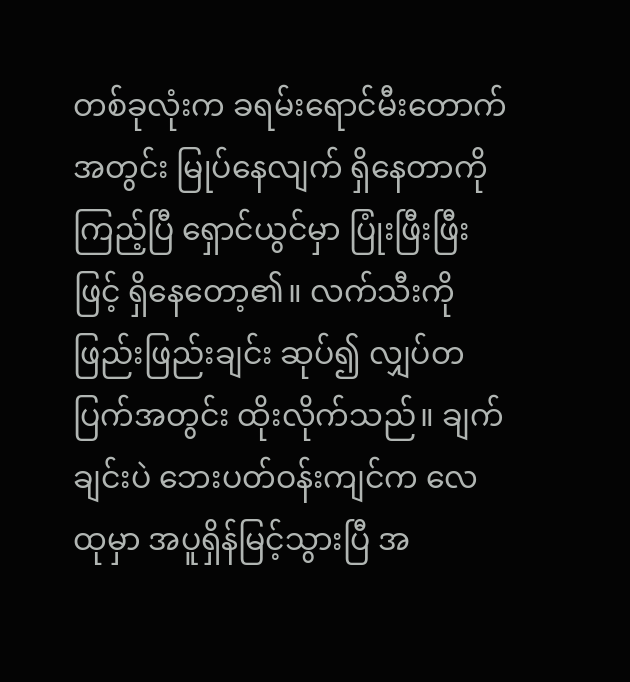တစ်ခုလုံးက ခရမ်းရောင်မီးတောက်အတွင်း မြုပ်နေလျက် ရှိနေတာကို ကြည့်ပြီ ရှောင်ယွင်မှာ ပြုံးဖြီးဖြီးဖြင့် ရှိနေတော့၏။ လက်သီးကို ဖြည်းဖြည်းချင်း ဆုပ်၍ လျှပ်တပြက်အတွင်း ထိုးလိုက်သည်။ ချက်ချင်းပဲ ဘေးပတ်ဝန်းကျင်က လေထုမှာ အပူရှိန်မြင့်သွားပြီ အ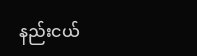နည်းငယ်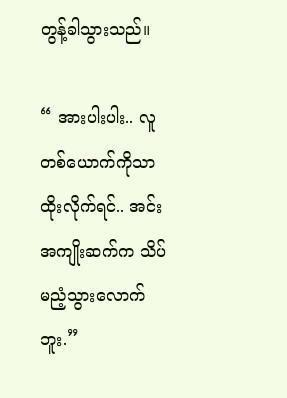တွန့်ခါသွားသည်။

“ အားပါးပါး.. လူတစ်ယောက်ကိုသာ ထိုးလိုက်ရင်.. အင်း အကျိုးဆက်က သိပ်မညံ့သွားလောက်ဘူး.”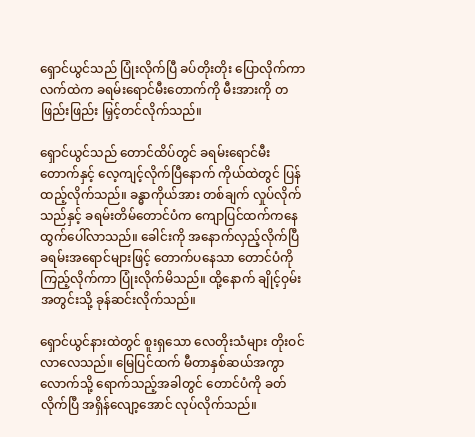ရှောင်ယွင်သည် ပြုံးလိုက်ပြီ ခပ်တိုးတိုး ပြောလိုက်ကာ လက်ထဲက ခရမ်းရောင်မီးတောက်ကို မီးအားကို တဖြည်းဖြည်း မြှင့်တင်လိုက်သည်။

ရှောင်ယွင်သည် တောင်ထိပ်တွင် ခရမ်းရောင်မီးတောက်နှင့် လေ့ကျင့်လိုက်ပြီနောက် ကိုယ်ထဲတွင် ပြန်ထည့်လိုက်သည်။ ခန္ဓာကိုယ်အား တစ်ချက် လှုပ်လိုက်သည်နှင့် ခရမ်းတိမ်တောင်ပံက ကျောပြင်ထက်ကနေ ထွက်ပေါ်လာသည်။ ခေါင်းကို အနောက်လှည့်လိုက်ပြီ ခရမ်းအရောင်များဖြင့် တောက်ပနေသာ တောင်ပံကို ကြည့်လိုက်ကာ ပြုံးလိုက်မိသည်။ ထို့နောက် ချိုင့်ဝှမ်းအတွင်းသို့ ခုန်ဆင်းလိုက်သည်။

ရှောင်ယွင်နားထဲတွင် စူးရှသော လေတိုးသံများ တိုးဝင်လာလေသည်။ မြေပြင်ထက် မီတာနှစ်ဆယ်အကွာလောက်သို့ ရောက်သည့်အခါတွင် တောင်ပံကို ခတ်လိုက်ပြီ အရှိန်လျော့အောင် လုပ်လိုက်သည်။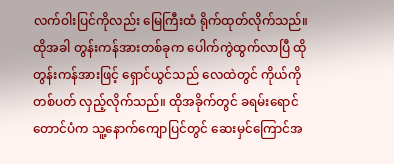လက်ဝါးပြင်ကိုလည်း မြေကြီးထံ ရိုက်ထုတ်လိုက်သည်။ ထိုအခါ တွန်းကန်အားတစ်ခုက ပေါက်ကွဲထွက်လာပြီ ထိုတွန်းကန်အားဖြင့် ရှောင်ယွင်သည် လေထဲတွင် ကိုယ်ကို တစ်ပတ် လှည့်လိုက်သည်။ ထိုအခိုက်တွင် ခရမ်းရောင်တောင်ပံက သူ့နောက်ကျောပြင်တွင် ဆေးမှင်ကြောင်အ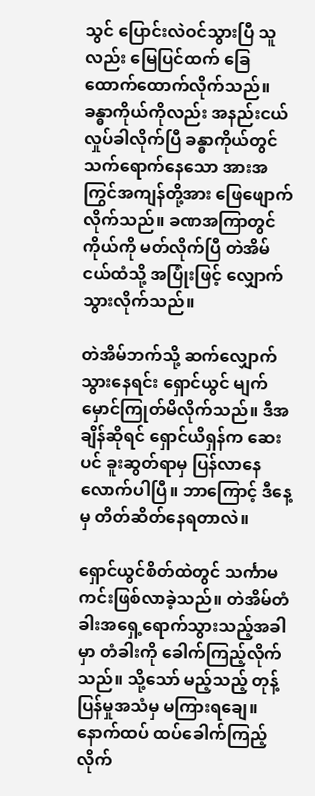သွင် ပြောင်းလဲဝင်သွားပြီ သူလည်း မြေပြင်ထက် ခြေထောက်ထောက်လိုက်သည်။ ခန္ဓာကိုယ်ကိုလည်း အနည်းငယ်လှုပ်ခါလိုက်ပြီ ခန္ဓာကိုယ်တွင် သက်ရောက်နေသော အားအကြွင်အကျန်တို့အား ဖြေဖျောက်လိုက်သည်။ ခဏအကြာတွင် ကိုယ်ကို မတ်လိုက်ပြီ တဲအိမ်ငယ်ထံသို့ အပြုံးဖြင့် လျှောက်သွားလိုက်သည်။

တဲအိမ်ဘက်သို့ ဆက်လျှောက်သွားနေရင်း ရှောင်ယွင် မျက်မှောင်ကြုတ်မိလိုက်သည်။ ဒီအချိန်ဆိုရင် ရှောင်ယိရှန်က ဆေးပင် ခူးဆွတ်ရာမှ ပြန်လာနေလောက်ပါပြီ။ ဘာကြောင့် ဒီနေ့မှ တိတ်ဆိတ်နေရတာလဲ။

ရှောင်ယွင်စိတ်ထဲတွင် သင်္ကာမကင်းဖြစ်လာခဲ့သည်။ တဲအိမ်တံခါးအရှေ့ရောက်သွားသည့်အခါမှာ တံခါးကို ခေါက်ကြည့်လိုက်သည်။ သို့သော် မည့်သည့် တုန့်ပြန်မှုအသံမှ မကြားရချေ။ နောက်ထပ် ထပ်ခေါက်ကြည့်လိုက်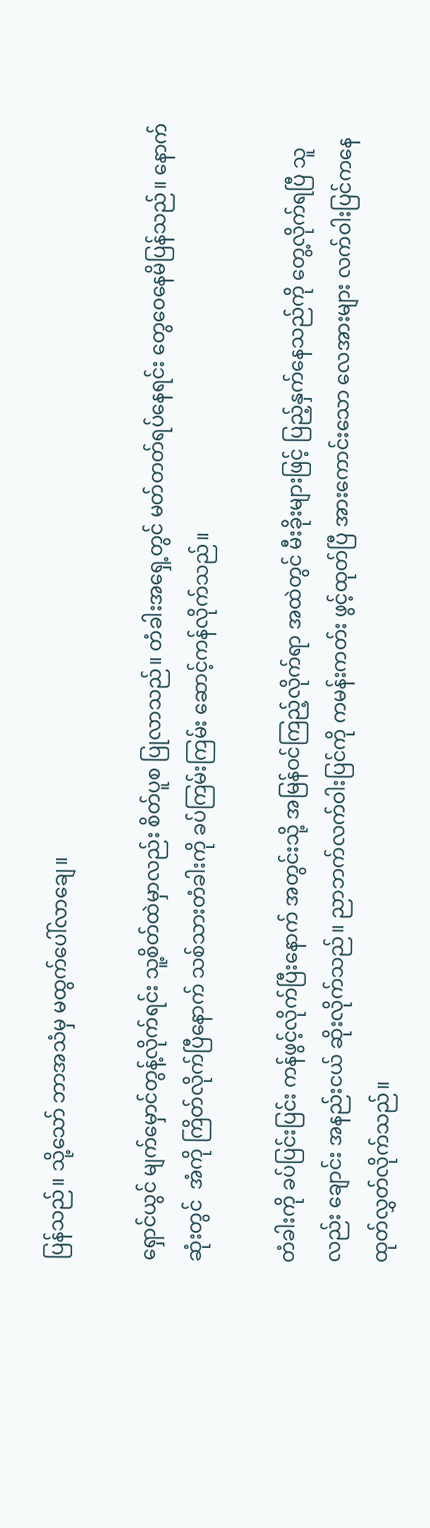ပြန်သည်။ သို့သော် ဘာအသံမှ မထွက်ပေါ်လာချေ။

ရှောင်ယွင် မျက်မှောင်တွန့်လိုက်ရင်း သူ့စိတ်ထဲမှာလည်း စိတ်ပူစ ပြုလာသည်။ တံခါးအရှေ့တွင် မတ်တတ်ရပ်နေရင်း တွေဝေနေမိပြန်သည်။ နောက်ဆုံးတွင်  အံကို ကြိတ်လိုက်ပြီနောက် သစ်သားတံခါးကို ခပ်ကြမ်းကြမ်း ဆောင့်ကန်လိုက်သည်။

တံခါးကို ခပ်ပြင်းပြင်း ကန်ဖွင့်လိုက်ပြီးနောက် အတွင်းသို့ အမြန်ဝင်ကြည့်လိုက်ရာ အထဲတွင် မီးခိုးများဖြင့် ပြည့်နှက်နေသည်ကို တွေ့လိုက်ရပြီ သူလည်း ချောင်း အနည်းငယ် ဆိုးလိုက်သည်။ ညာဘက်လက်ဝါးပြင်ကို ကမန်းကတ်း ဖွင့်ထုတ်ပြီ အားကောင်းသော လေအားများ လက်ဝါးပြင်ကနေ ထုတ်လွှတ်လိုက်သည်။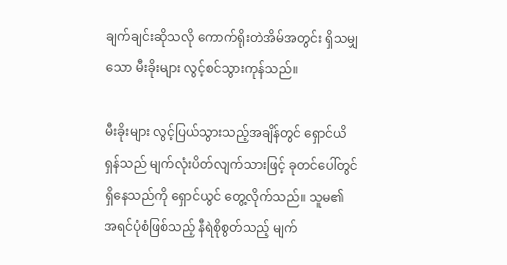ချက်ချင်းဆိုသလို ကောက်ရိုးတဲအိမ်အတွင်း ရှိသမျှသော မီးခိုးများ လွင့်စင်သွားကုန်သည်။

မီးခိုးများ လွင့်ပြယ်သွားသည့်အချိန်တွင် ရှောင်ယိရှန်သည် မျက်လုံးပိတ်လျက်သားဖြင့် ခုတင်ပေါ်တွင် ရှိနေသည်ကို ရှောင်ယွင် တွေ့လိုက်သည်။ သူမ၏ အရင်ပုံစံဖြစ်သည့် နီရဲစိုစွတ်သည့် မျက်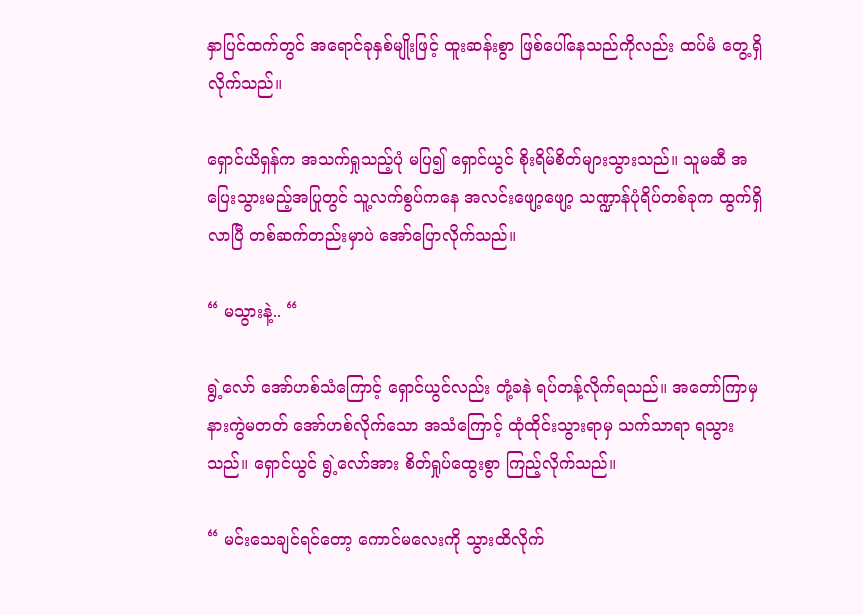နှာပြင်ထက်တွင် အရောင်ခုနှစ်မျိုးဖြင့် ထူးဆန်းစွာ ဖြစ်ပေါ်နေသည်ကိုလည်း ထပ်မံ တွေ့ရှိလိုက်သည်။

ရှောင်ယိရှန်က အသက်ရှုသည့်ပုံ မပြ၍ ရှောင်ယွင် စိုးရိမ်စိတ်များသွားသည်။ သူမဆီ အပြေးသွားမည့်အပြုတွင် သူ့လက်စွပ်ကနေ အလင်းဖျော့ဖျော့ သဏ္ဍာန်ပုံရိပ်တစ်ခုက ထွက်ရှိလာပြီ တစ်ဆက်တည်းမှာပဲ အော်ပြောလိုက်သည်။

“ မသွားနဲ့.. “

ရွဲ့လော် အော်ဟစ်သံကြောင့် ရှောင်ယွင်လည်း တုံ့ခနဲ ရပ်တန့်လိုက်ရသည်။ အတော်ကြာမှ နားကွဲမတတ် အော်ဟစ်လိုက်သော အသံကြောင့် ထုံထိုင်းသွားရာမှ သက်သာရာ ရသွားသည်။ ရှောင်ယွင် ရွဲ့လော်အား စိတ်ရှုပ်ထွေးစွာ ကြည့်လိုက်သည်။

“ မင်းသေချင်ရင်တော့ ကောင်မလေးကို သွားထိလိုက်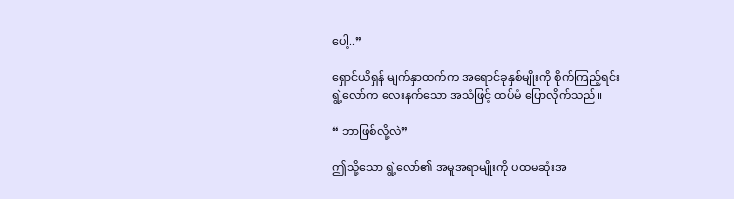ပေါ့..”

ရှောင်ယိရှန် မျက်နှာထက်က အရောင်ခုနှစ်မျိုးကို စိုက်ကြည့်ရင်း ရွဲ့လော်က လေးနက်သော အသံဖြင့် ထပ်မံ ပြောလိုက်သည်။

“ ဘာဖြစ်လို့လဲ”

ဤသို့သော ရွဲ့လော်၏ အမူအရာမျိုးကို ပထမဆုံးအ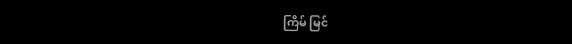ကြိမ် မြင်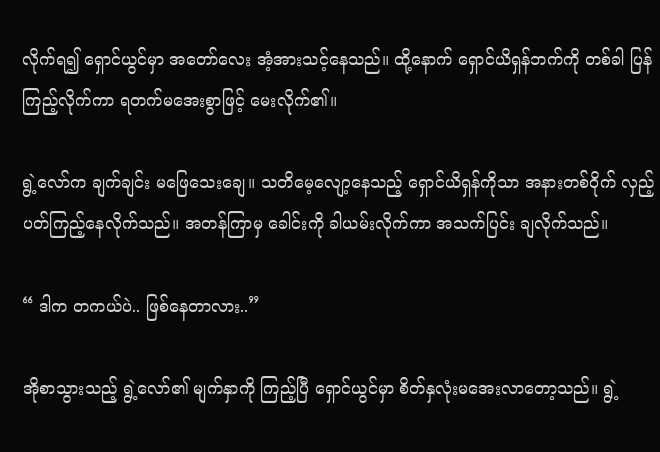လိုက်ရ၍ ရှောင်ယွင်မှာ အတော်လေး အံ့အားသင့်နေသည်။ ထို့နောက် ရှောင်ယိရှန်ဘက်ကို တစ်ခါ ပြန်ကြည့်လိုက်ကာ ရတက်မအေးစွာဖြင့် မေးလိုက်၏။

ရွဲ့လော်က ချက်ချင်း မဖြေသေးချေ။ သတိမေ့လျော့နေသည့် ရှောင်ယိရှန်ကိုသာ အနားတစ်ဝိုက် လှည့်ပတ်ကြည့်နေလိုက်သည်။ အတန်ကြာမှ ခေါင်းကို ခါယမ်းလိုက်ကာ အသက်ပြင်း ချလိုက်သည်။

“ ဒါက တကယ်ပဲ.. ဖြစ်နေတာလား..”

အိုစာသွားသည့် ရွဲ့လော်၏ မျက်နှာကို ကြည့်ပြီ ရှောင်ယွင်မှာ စိတ်နှလုံးမအေးလာတော့သည်။ ရွဲ့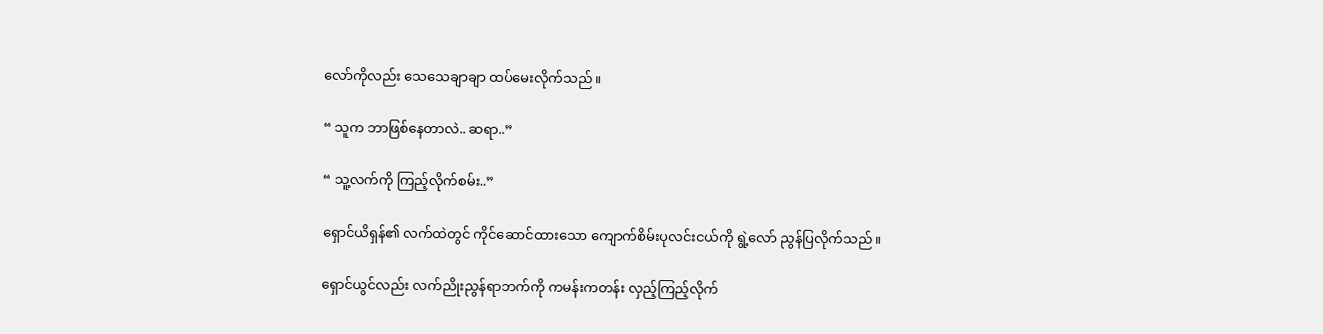လော်ကိုလည်း သေသေချာချာ ထပ်မေးလိုက်သည်။

“ သူက ဘာဖြစ်နေတာလဲ.. ဆရာ..”

“ သူ့လက်ကို ကြည့်လိုက်စမ်း..”

ရှောင်ယိရှန်၏ လက်ထဲတွင် ကိုင်ဆောင်ထားသော ကျောက်စိမ်းပုလင်းငယ်ကို ရွဲ့လော် ညွန်ပြလိုက်သည်။

ရှောင်ယွင်လည်း လက်ညိုးညွန်ရာဘက်ကို ကမန်းကတန်း လှည့်ကြည့်လိုက်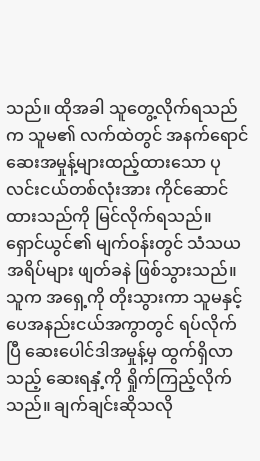သည်။ ထိုအခါ သူတွေ့လိုက်ရသည်က သူမ၏ လက်ထဲတွင် အနက်ရောင်ဆေးအမှုန့်များထည့်ထားသော ပုလင်းငယ်တစ်လုံးအား ကိုင်ဆောင်ထားသည်ကို မြင်လိုက်ရသည်။ ရှောင်ယွင်၏ မျက်ဝန်းတွင် သံသယအရိပ်များ ဖျတ်ခနဲ ဖြစ်သွားသည်။ သူက အရှေ့ကို တိုးသွားကာ သူမနှင့် ပေအနည်းငယ်အကွာတွင် ရပ်လိုက်ပြီ ဆေးပေါင်ဒါအမှုန့်မှ ထွက်ရှိလာသည့် ဆေးရနှံ့ကို ရှိုက်ကြည့်လိုက်သည်။ ချက်ချင်းဆိုသလို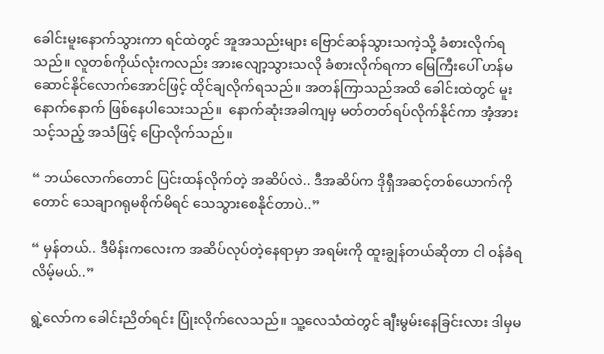ခေါင်းမူးနောက်သွားကာ ရင်ထဲတွင် အူအသည်းများ ဗြောင်ဆန်သွားသကဲ့သို့ ခံစားလိုက်ရသည်။ လူတစ်ကိုယ်လုံးကလည်း အားလျော့သွားသလို ခံစားလိုက်ရကာ မြေကြီးပေါ် ဟန်မဆောင်နိုင်လောက်အောင်ဖြင့် ထိုင်ချလိုက်ရသည်။ အတန်ကြာသည်အထိ ခေါင်းထဲတွင် မူးနောက်နောက် ဖြစ်နေပါသေးသည်။  နောက်ဆုံးအခါကျမှ မတ်တတ်ရပ်လိုက်နိုင်ကာ အံ့အားသင့်သည့် အသံဖြင့် ပြောလိုက်သည်။

“ ဘယ်လောက်တောင် ပြင်းထန်လိုက်တဲ့ အဆိပ်လဲ.. ဒီအဆိပ်က ဒိုရှီအဆင့်တစ်ယောက်ကိုတောင် သေချာဂရုမစိုက်မိရင် သေသွားစေနိုင်တာပဲ..”

“ မှန်တယ်.. ဒီမိန်းကလေးက အဆိပ်လုပ်တဲ့နေရာမှာ အရမ်းကို ထူးချွန်တယ်ဆိုတာ ငါ ဝန်ခံရလိမ့်မယ်..”

ရွဲ့လော်က ခေါင်းညိတ်ရင်း ပြုံးလိုက်လေသည်။ သူ့လေသံထဲတွင် ချီးမွမ်းနေခြင်းလား ဒါမှမ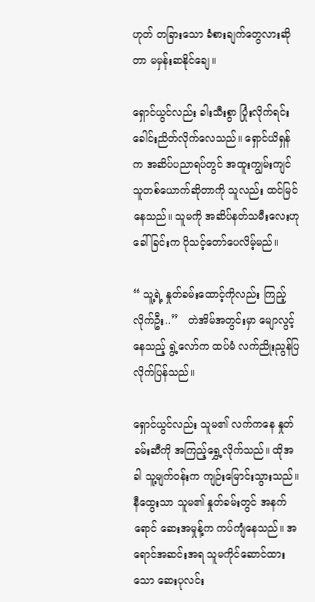ဟုတ် တခြားသော ခံစားချက်တွေလားဆိုတာ မမှန်းဆနိုင်ချေ။

ရှောင်ယွင်လည်း ခါးသီးစွာ ပြုံးလိုက်ရင်း ခေါင်းညိတ်လိုက်လေသည်။ ရှောင်ယိရှန်က အဆိပ်ပညာရပ်တွင် အထူးကျွမ်းကျင်သူတစ်ယောက်ဆိုတာကို သူလည်း ထင်မြင်နေသည်။ သူမကို အဆိပ်နတ်သမီးလေးဟု ခေါ်ခြင်းက ပိုသင့်တော်ပေလိမ့်မည်။

“ သူ့ရဲ့ နှုတ်ခမ်းထောင့်ကိုလည်း ကြည့်လိုက်ဦး..”   တဲအိမ်အတွင်းမှာ မျောလွင့်နေသည့် ရွဲ့လော်က ထပ်မံ လက်ညိုးညွန်ပြလိုက်ပြန်သည်။

ရှောင်ယွင်လည်း သူမ၏ လက်ကနေ နှုတ်ခမ်းဆီကို အကြည့်ရွှေ့လိုက်သည်။ ထိုအခါ သူ့မျက်ဝန်းက ကျဉ်းမြောင်းသွားသည်။ နီထွေးသာ သူမ၏ နှုတ်ခမ်းတွင် အနက်ရောင် ဆေးအမှုန့်က ကပ်ကျံနေသည်။ အရောင်အဆင်းအရ သူမကိုင်ဆောင်ထားသော ဆေးပုလင်း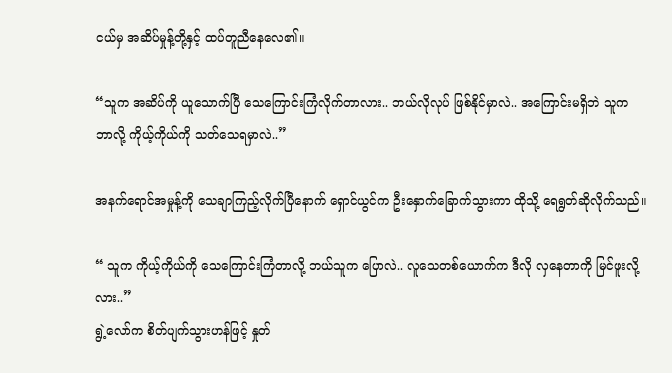ငယ်မှ အဆိပ်မှုန့်တို့နှင့် ထပ်တူညီနေလေ၏။

“သူက အဆိပ်ကို ယူသောက်ပြီ သေကြောင်းကြံလိုက်တာလား.. ဘယ်လိုလုပ် ဖြစ်နိုင်မှာလဲ.. အကြောင်းမရှိဘဲ သူက ဘာလို့ ကိုယ့်ကိုယ်ကို သတ်သေရမှာလဲ..”

အနက်ရောင်အမှုန့်ကို သေချာကြည့်လိုက်ပြီနောက် ရှောင်ယွင်က ဦးနှောက်ခြောက်သွားကာ ထိုသို့ ရေရွတ်ဆိုလိုက်သည်။

“ သူက ကိုယ့်ကိုယ်ကို သေကြောင်းကြံတာလို့ ဘယ်သူက ပြောလဲ.. လူသေတစ်ယောက်က ဒီလို လှနေတာကို မြင်ဖူးလို့လား..”
ရွဲ့လော်က စိတ်ပျက်သွားဟန်ဖြင့် နှုတ်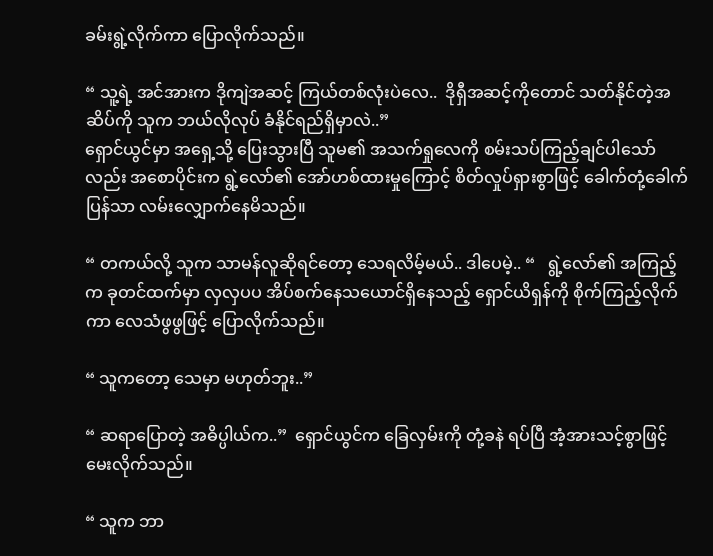ခမ်းရွဲ့လိုက်ကာ ပြောလိုက်သည်။

“ သူ့ရဲ့ အင်အားက ဒိုကျဲအဆင့် ကြယ်တစ်လုံးပဲလေ..  ဒိုရှီအဆင့်ကိုတောင် သတ်နိုင်တဲ့အဆိပ်ကို သူက ဘယ်လိုလုပ် ခံနိုင်ရည်ရှိမှာလဲ..”
ရှောင်ယွင်မှာ အရှေ့သို့ ပြေးသွားပြီ သူမ၏ အသက်ရှုလေကို စမ်းသပ်ကြည့်ချင်ပါသော်လည်း အစောပိုင်းက ရွဲ့လော်၏ အော်ဟစ်ထားမှုကြောင့် စိတ်လှုပ်ရှားစွာဖြင့် ခေါက်တုံ့ခေါက်ပြန်သာ လမ်းလျှောက်နေမိသည်။

“ တကယ်လို့ သူက သာမန်လူဆိုရင်တော့ သေရလိမ့်မယ်.. ဒါပေမဲ့.. “   ရွဲ့လော်၏ အကြည့်က ခုတင်ထက်မှာ လှလှပပ အိပ်စက်နေသယောင်ရှိနေသည့် ရှောင်ယိရှန်ကို စိုက်ကြည့်လိုက်ကာ လေသံဖွဖွဖြင့် ပြောလိုက်သည်။

“ သူကတော့ သေမှာ မဟုတ်ဘူး..”

“ ဆရာပြောတဲ့ အဓိပ္ပါယ်က..”  ရှောင်ယွင်က ခြေလှမ်းကို တုံ့ခနဲ ရပ်ပြီ အံ့အားသင့်စွာဖြင့် မေးလိုက်သည်။

“ သူက ဘာ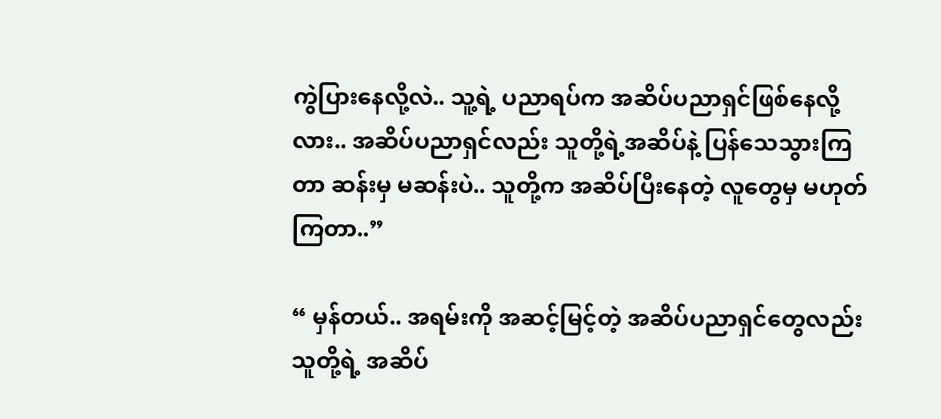ကွဲပြားနေလို့လဲ.. သူ့ရဲ့ ပညာရပ်က အဆိပ်ပညာရှင်ဖြစ်နေလို့လား.. အဆိပ်ပညာရှင်လည်း သူတို့ရဲ့အဆိပ်နဲ့ ပြန်သေသွားကြတာ ဆန်းမှ မဆန်းပဲ.. သူတို့က အဆိပ်ပြီးနေတဲ့ လူတွေမှ မဟုတ်ကြတာ..”

“ မှန်တယ်.. အရမ်းကို အဆင့်မြင့်တဲ့ အဆိပ်ပညာရှင်တွေလည်း သူတို့ရဲ့ အဆိပ်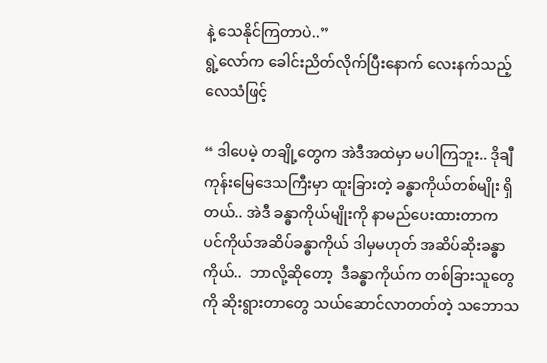နဲ့ သေနိုင်ကြတာပဲ..”
ရွဲ့လော်က ခေါင်းညိတ်လိုက်ပြီးနောက် လေးနက်သည့် လေသံဖြင့်

“ ဒါပေမဲ့ တချို့တွေက အဲဒီအထဲမှာ မပါကြဘူး.. ဒိုချီကုန်းမြေဒေသကြီးမှာ ထူးခြားတဲ့ ခန္ဓာကိုယ်တစ်မျိုး ရှိတယ်.. အဲဒီ ခန္ဓာကိုယ်မျိုးကို နာမည်ပေးထားတာက  ပင်ကိုယ်အဆိပ်ခန္ဓာကိုယ် ဒါမှမဟုတ် အဆိပ်ဆိုးခန္ဓာကိုယ်..  ဘာလို့ဆိုတော့  ဒီခန္ဓာကိုယ်က တစ်ခြားသူတွေကို ဆိုးရွားတာတွေ သယ်ဆောင်လာတတ်တဲ့ သဘောသ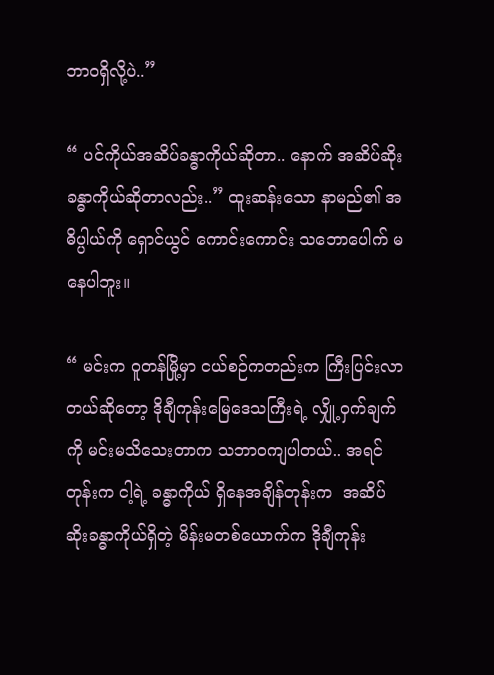ဘာဝရှိလို့ပဲ..”

“ ပင်ကိုယ်အဆိပ်ခန္ဓာကိုယ်ဆိုတာ.. နောက် အဆိပ်ဆိုးခန္ဓာကိုယ်ဆိုတာလည်း..” ထူးဆန်းသော နာမည်၏ အဓိပ္ပါယ်ကို ရှောင်ယွင် ကောင်းကောင်း သဘောပေါက် မနေပါဘူး။

“ မင်းက ဝူတန်မြို့မှာ ငယ်စဉ်ကတည်းက ကြီးပြင်းလာတယ်ဆိုတော့ ဒိုချီကုန်းမြေဒေသကြီးရဲ့ လျှို့ဝှက်ချက်ကို မင်းမသိသေးတာက သဘာဝကျပါတယ်.. အရင်တုန်းက ငါ့ရဲ့ ခန္ဓာကိုယ် ရှိနေအချိန်တုန်းက  အဆိပ်ဆိုးခန္ဓာကိုယ်ရှိတဲ့ မိန်းမတစ်ယောက်က ဒိုချီကုန်း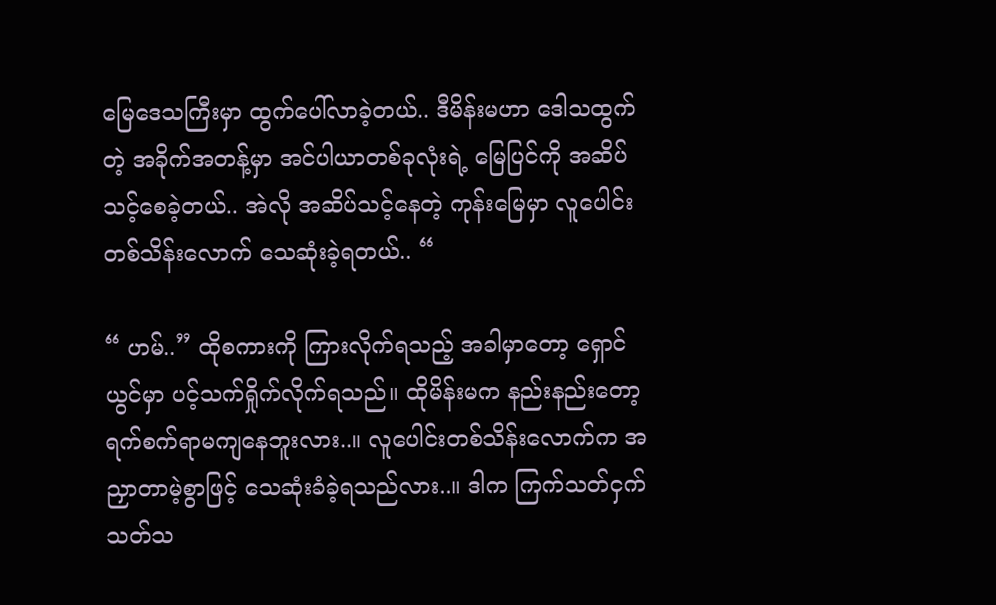မြေဒေသကြီးမှာ ထွက်ပေါ်လာခဲ့တယ်.. ဒီမိန်းမဟာ ဒေါသထွက်တဲ့ အခိုက်အတန့်မှာ အင်ပါယာတစ်ခုလုံးရဲ့ မြေပြင်ကို အဆိပ်သင့်စေခဲ့တယ်.. အဲလို အဆိပ်သင့်နေတဲ့ ကုန်းမြေမှာ လူပေါင်းတစ်သိန်းလောက် သေဆုံးခဲ့ရတယ်.. “

“ ဟမ်..” ထိုစကားကို ကြားလိုက်ရသည့် အခါမှာတော့ ရှောင်ယွင်မှာ ပင့်သက်ရှိုက်လိုက်ရသည်။ ထိုမိန်းမက နည်းနည်းတော့ ရက်စက်ရာမကျနေဘူးလား..။ လူပေါင်းတစ်သိန်းလောက်က အညှာတာမဲ့စွာဖြင့် သေဆုံးခံခဲ့ရသည်လား..။ ဒါက ကြက်သတ်ငှက်သတ်သ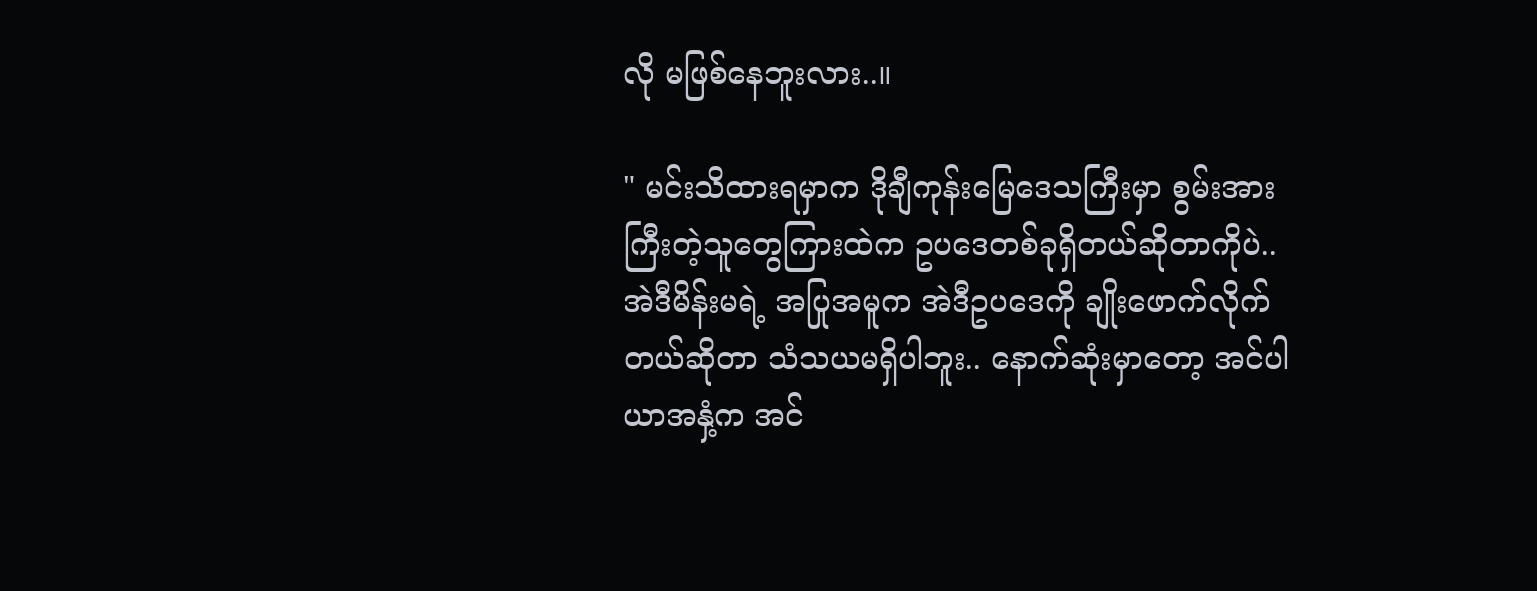လို မဖြစ်နေဘူးလား..။

" မင်းသိထားရမှာက ဒိုချီကုန်းမြေဒေသကြီးမှာ စွမ်းအားကြီးတဲ့သူတွေကြားထဲက ဥပဒေတစ်ခုရှိတယ်ဆိုတာကိုပဲ.. အဲဒီမိန်းမရဲ့ အပြုအမူက အဲဒီဥပဒေကို ချိုးဖောက်လိုက်တယ်ဆိုတာ သံသယမရှိပါဘူး.. နောက်ဆုံးမှာတော့ အင်ပါယာအနှံ့က အင်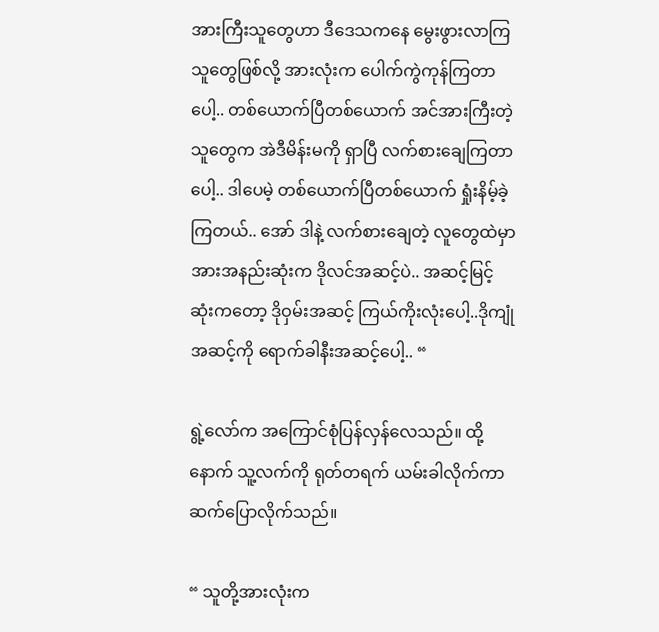အားကြီးသူတွေဟာ ဒီဒေသကနေ မွေးဖွားလာကြသူတွေဖြစ်လို့ အားလုံးက ပေါက်ကွဲကုန်ကြတာပေါ့.. တစ်ယောက်ပြီတစ်ယောက် အင်အားကြီးတဲ့သူတွေက အဲဒီမိန်းမကို ရှာပြီ လက်စားချေကြတာပေါ့.. ဒါပေမဲ့ တစ်ယောက်ပြီတစ်ယောက် ရှုံးနိမ့်ခဲ့ကြတယ်.. အော် ဒါနဲ့ လက်စားချေတဲ့ လူတွေထဲမှာ အားအနည်းဆုံးက ဒိုလင်အဆင့်ပဲ.. အဆင့်မြင့်ဆုံးကတော့ ဒိုဝှမ်းအဆင့် ကြယ်ကိုးလုံးပေါ့..ဒိုကျုံအဆင့်ကို ရောက်ခါနီးအဆင့်ပေါ့.. “

ရွဲ့လော်က အကြောင်စုံပြန်လှန်လေသည်။ ထို့နောက် သူ့လက်ကို ရုတ်တရက် ယမ်းခါလိုက်ကာ ဆက်ပြောလိုက်သည်။

“ သူတို့အားလုံးက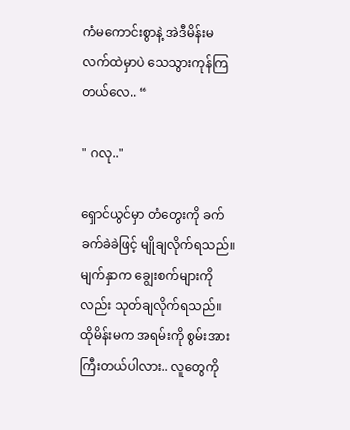ကံမကောင်းစွာနဲ့ အဲဒီမိန်းမလက်ထဲမှာပဲ သေသွားကုန်ကြတယ်လေ.. “

" ဂလု.."

ရှောင်ယွင်မှာ တံတွေးကို ခက်ခက်ခဲခဲဖြင့် မျိုချလိုက်ရသည်။ မျက်နှာက ချွေးစက်များကိုလည်း သုတ်ချလိုက်ရသည်။ ထိုမိန်းမက အရမ်းကို စွမ်းအားကြီးတယ်ပါလား.. လူတွေကို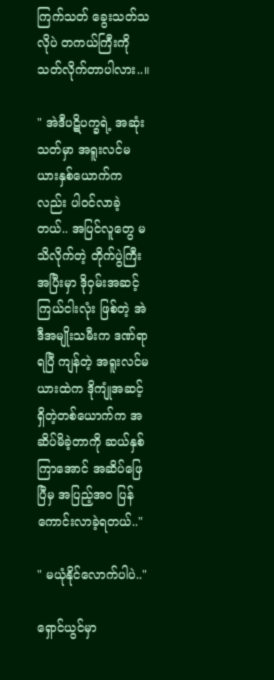ကြက်သတ် ခွေးသတ်သလိုပဲ တကယ်ကြီးကို သတ်လိုက်တာပါလား..။

" အဲဒီပဋိပက္ခရဲ့ အဆုံးသတ်မှာ အရူးလင်မယားနှစ်ယောက်ကလည်း ပါဝင်လာခဲ့တယ်.. အပြင်လူတွေ မသိလိုက်တဲ့ တိုက်ပွဲကြီးအပြီးမှာ ဒိုဝှမ်းအဆင့် ကြယ်ငါးလုံး ဖြစ်တဲ့ အဲဒီအမျိုးသမီးက ဒဏ်ရာရပြီ ကျန်တဲ့ အရူးလင်မယားထဲက ဒိုကျုံအဆင့်ရှိတဲ့တစ်ယောက်က အဆိပ်မိခဲ့တာကို ဆယ်နှစ်ကြာအောင် အဆိပ်ဖြေပြီမှ အပြည့်အဝ ပြန်ကောင်းလာခဲ့ရတယ်.."

" မယုံနိုင်လောက်ပါပဲ.."

ရှောင်ယွင်မှာ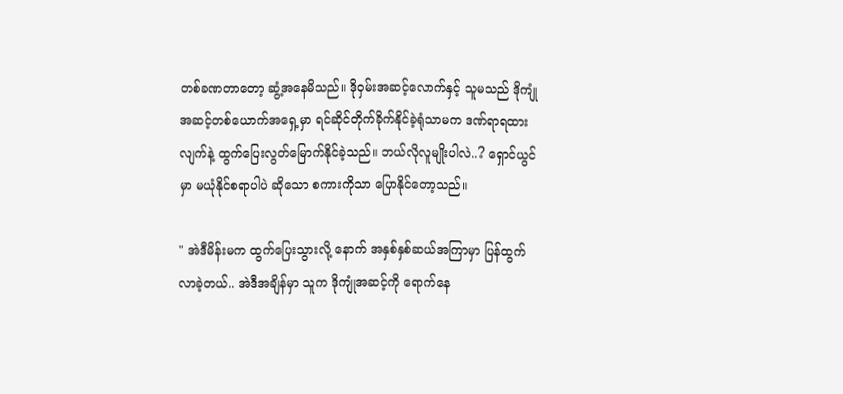တစ်ခဏတာတော့ ဆွံ့အနေမိသည်။ ဒိုဝှမ်းအဆင့်လောက်နှင့် သူမသည် ဒိုကျုံအဆင့်တစ်ယောက်အရှေ့မှာ ရင်ဆိုင်တိုက်ခိုက်နိုင်ခဲ့ရုံသာမက ဒဏ်ရာရထားလျက်နဲ့ ထွက်ပြေးလွတ်မြောက်နိုင်ခဲ့သည်။ ဘယ်လိုလူမျိုးပါလဲ..? ရှောင်ယွင်မှာ မယုံနိုင်စရာပါပဲ ဆိုသော စကားကိုသာ ပြောနိုင်တော့သည်။

" အဲဒီမိန်းမက ထွက်ပြေးသွားလို့ နောက် အနှစ်နှစ်ဆယ်အကြာမှာ ပြန်ထွက်လာခဲ့တယ်.. အဲဒီအချိန်မှာ သူက ဒိုကျုံအဆင့်ကို ရောက်နေ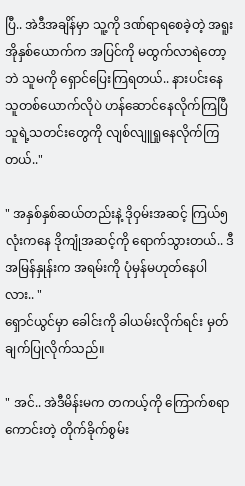ပြီ.. အဲဒီအချိန်မှာ သူ့ကို ဒဏ်ရာရစေခဲ့တဲ့ အရူးအိုနှစ်ယောက်က အပြင်ကို မထွက်လာရဲတော့ဘဲ သူမကို ရှောင်ပြေးကြရတယ်.. နားပင်းနေသူတစ်ယောက်လိုပဲ ဟန်ဆောင်နေလိုက်ကြပြီ သူရဲ့သတင်းတွေကို လျစ်လျူရှုနေလိုက်ကြတယ်.."

" အနှစ်နှစ်ဆယ်တည်းနဲ့ ဒိုဝှမ်းအဆင့် ကြယ်၅လုံးကနေ ဒိုကျုံအဆင့်ကို ရောက်သွားတယ်.. ဒီအမြန်နှုန်းက အရမ်းကို ပုံမှန်မဟုတ်နေပါလား.. "
ရှောင်ယွင်မှာ ခေါင်းကို ခါယမ်းလိုက်ရင်း မှတ်ချက်ပြုလိုက်သည်။

" အင်.. အဲဒီမိန်းမက တကယ့်ကို ကြောက်စရာကောင်းတဲ့ တိုက်ခိုက်စွမ်း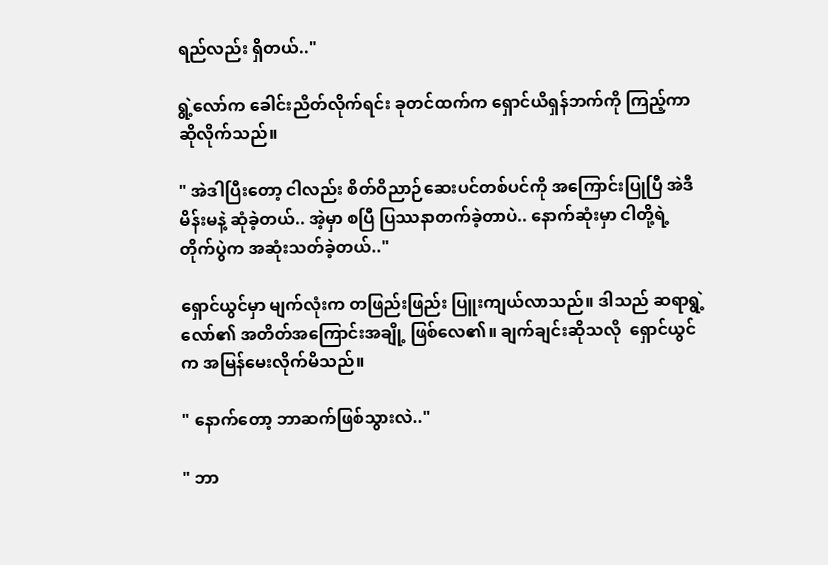ရည်လည်း ရှိတယ်.."

ရွဲ့လော်က ခေါင်းညိတ်လိုက်ရင်း ခုတင်ထက်က ရှောင်ယိရှန်ဘက်ကို ကြည့်ကာ ဆိုလိုက်သည်။

" အဲဒါပြီးတော့ ငါလည်း စိတ်ဝိညာဉ်ဆေးပင်တစ်ပင်ကို အကြောင်းပြုပြီ အဲဒီမိန်းမနဲ့ ဆုံခဲ့တယ်.. အဲ့မှာ စပြီ ပြဿနာတက်ခဲ့တာပဲ.. နောက်ဆုံးမှာ ငါတို့ရဲ့တိုက်ပွဲက အဆုံးသတ်ခဲ့တယ်.."

ရှောင်ယွင်မှာ မျက်လုံးက တဖြည်းဖြည်း ပြူးကျယ်လာသည်။ ဒါသည် ဆရာရွဲ့လော်၏ အတိတ်အကြောင်းအချို့ ဖြစ်လေ၏။ ချက်ချင်းဆိုသလို  ရှောင်ယွင်က အမြန်မေးလိုက်မိသည်။

" နောက်တော့ ဘာဆက်ဖြစ်သွားလဲ.."

" ဘာ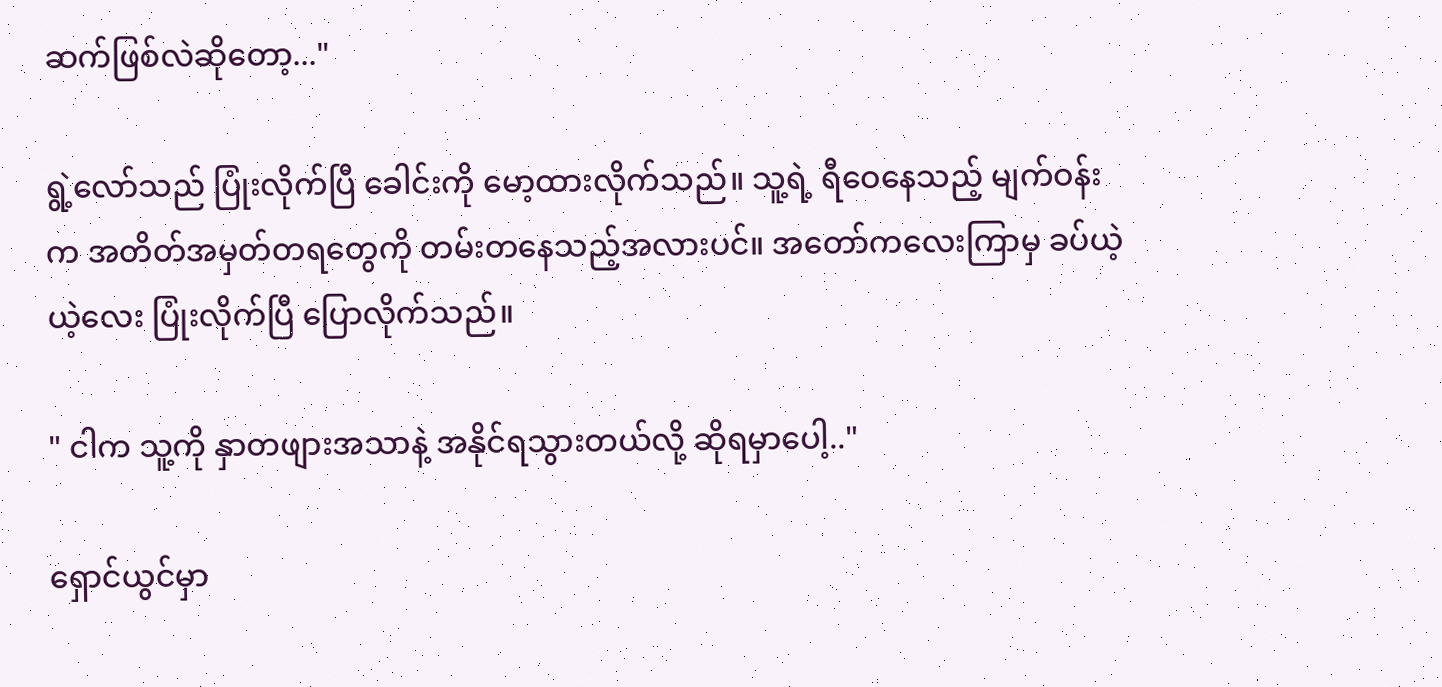ဆက်ဖြစ်လဲဆိုတော့..."

ရွဲ့လော်သည် ပြုံးလိုက်ပြီ ခေါင်းကို မော့ထားလိုက်သည်။ သူ့ရဲ့ ရီဝေနေသည့် မျက်ဝန်းက အတိတ်အမှတ်တရတွေကို တမ်းတနေသည့်အလားပင်။ အတော်ကလေးကြာမှ ခပ်ယဲ့ယဲ့လေး ပြုံးလိုက်ပြီ ပြောလိုက်သည်။

" ငါက သူ့ကို နှာတဖျားအသာနဲ့ အနိုင်ရသွားတယ်လို့ ဆိုရမှာပေါ့.."

ရှောင်ယွင်မှာ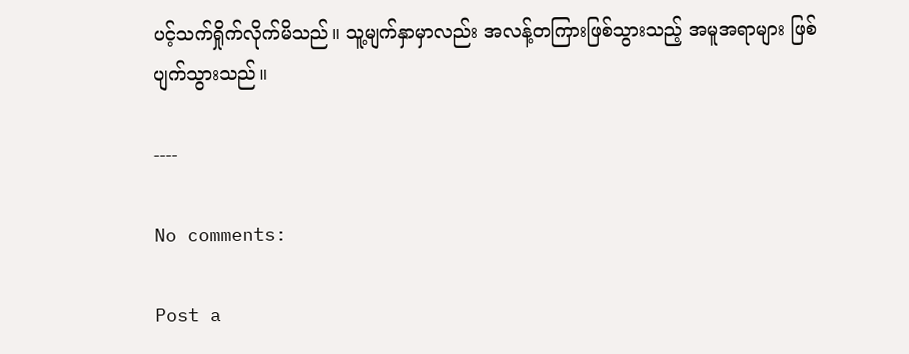ပင့်သက်ရှိုက်လိုက်မိသည်။ သူ့မျက်နှာမှာလည်း အလန့်တကြားဖြစ်သွားသည့် အမူအရာများ ဖြစ်ပျက်သွားသည်။

----

No comments:

Post a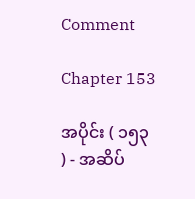Comment

Chapter 153

အပိုင်း ( ၁၅၃ ) - အဆိပ်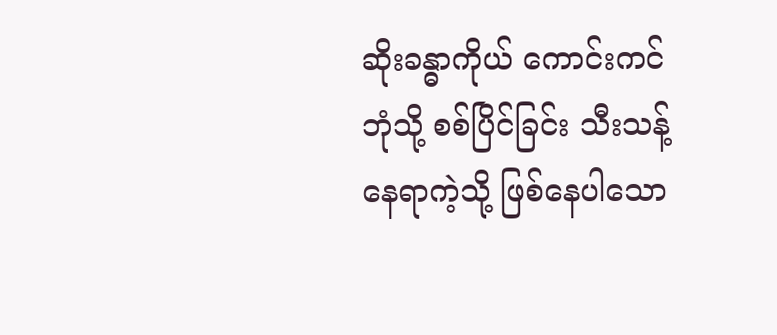ဆိုးခန္ဓာကိုယ် ကောင်းကင်ဘုံသို့ စစ်ပြိင်ခြင်း သီးသန့်နေရာကဲ့သို့ ဖြစ်နေပါသော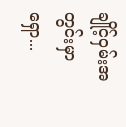ချိုင့်ဝှမ်းအတွင်းမှာ ရှော...